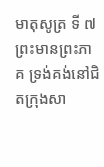មាតុសូត្រ ទី ៧
ព្រះមានព្រះភាគ ទ្រង់គង់នៅជិតក្រុងសា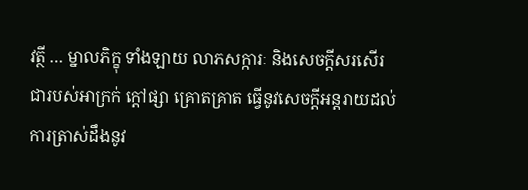វត្ថី … ម្នាលភិក្ខុ ទាំងឡាយ លាភសក្ការៈ និងសេចក្តីសរសើរ ជារបស់អាក្រក់ ក្តៅផ្សា គ្រោតគ្រាត ធ្វើនូវសេចក្តីអន្តរាយដល់ការត្រាស់ដឹងនូវ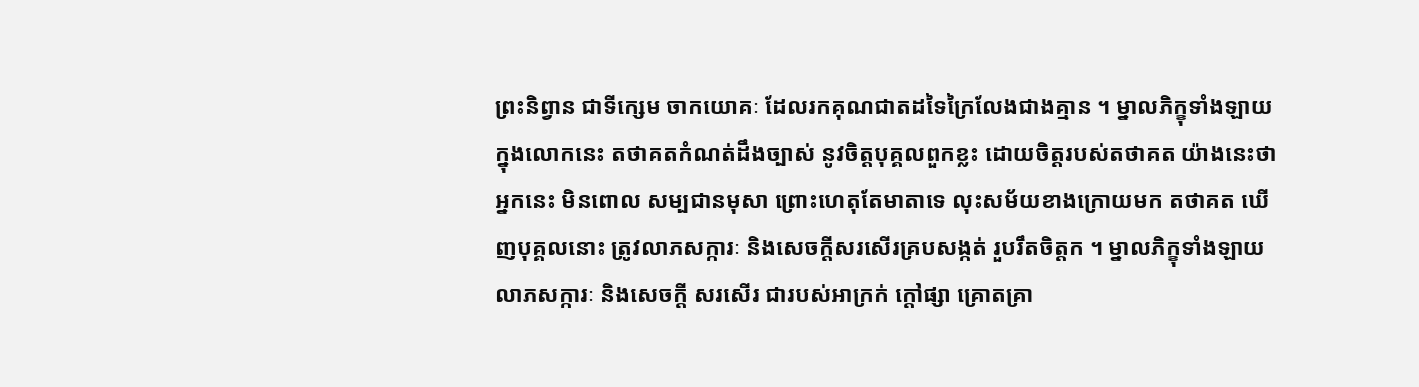ព្រះនិព្វាន ជាទីក្សេម ចាកយោគៈ ដែលរកគុណជាតដទៃក្រៃលែងជាងគ្មាន ។ ម្នាលភិក្ខុទាំងឡាយ ក្នុងលោកនេះ តថាគតកំណត់ដឹងច្បាស់ នូវចិត្តបុគ្គលពួកខ្លះ ដោយចិត្តរបស់តថាគត យ៉ាងនេះថា អ្នកនេះ មិនពោល សម្បជានមុសា ព្រោះហេតុតែមាតាទេ លុះសម័យខាងក្រោយមក តថាគត ឃើញបុគ្គលនោះ ត្រូវលាភសក្ការៈ និងសេចក្តីសរសើរគ្របសង្កត់ រួបរឹតចិត្តក ។ ម្នាលភិក្ខុទាំងឡាយ លាភសក្ការៈ និងសេចក្តី សរសើរ ជារបស់អាក្រក់ ក្តៅផ្សា គ្រោតគ្រា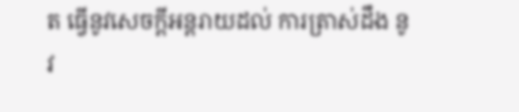ត ធ្វើនូវសេចក្តីអន្តរាយដល់ ការត្រាស់ដឹង នូវ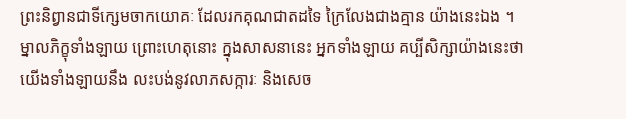ព្រះនិព្វានជាទីក្សេមចាកយោគៈ ដែលរកគុណជាតដទៃ ក្រៃលែងជាងគ្មាន យ៉ាងនេះឯង ។ ម្នាលភិក្ខុទាំងឡាយ ព្រោះហេតុនោះ ក្នុងសាសនានេះ អ្នកទាំងឡាយ គប្បីសិក្សាយ៉ាងនេះថា យើងទាំងឡាយនឹង លះបង់នូវលាភសក្ការៈ និងសេច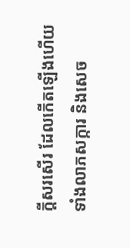ក្តីសរសើរ ដែលកើតឡើងហើយ ទាំងលាភសក្ការ និងសេច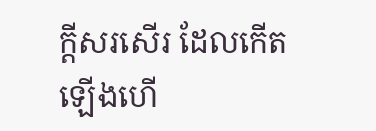ក្តីសរសើរ ដែលកើតឡើងហើ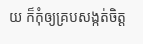យ ក៏កុំឲ្យគ្របសង្កត់ចិត្ត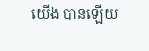យើង បានឡើយ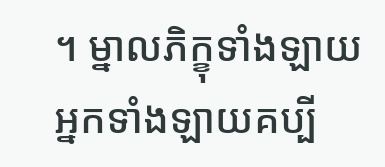។ ម្នាលភិក្ខុទាំងឡាយ អ្នកទាំងឡាយគប្បី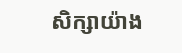សិក្សាយ៉ាង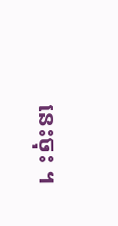នេះចុះ ។